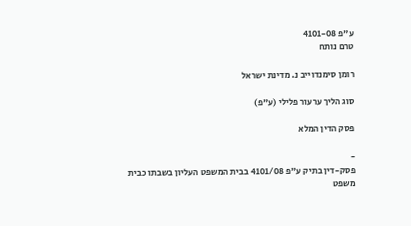ע"פ 4101-08
טרם נותח

רומן סימנדוייב נ. מדינת ישראל

סוג הליך ערעור פלילי (ע"פ)

פסק הדין המלא

-
פסק-דין בתיק ע"פ 4101/08 בבית המשפט העליון בשבתו כבית משפט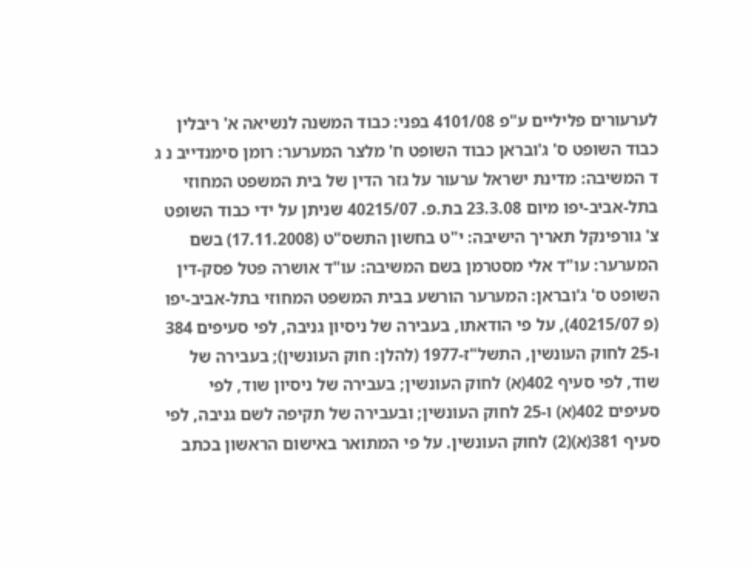לערעורים פליליים ע"פ 4101/08 בפני: כבוד המשנה לנשיאה א' ריבלין כבוד השופט ס' ג'ובראן כבוד השופט ח' מלצר המערער: רומן סימנדייב נ ג ד המשיבה: מדינת ישראל ערעור על גזר הדין של בית המשפט המחוזי בתל-אביב-יפו מיום 23.3.08 בת.פ. 40215/07 שניתן על ידי כבוד השופט צ' גורפינקל תאריך הישיבה: י"ט בחשון התשס"ט (17.11.2008) בשם המערער: עו"ד אלי מסטרמן בשם המשיבה: עו"ד אושרה פטל פסק-דין השופט ס' ג'ובראן: המערער הורשע בבית המשפט המחוזי בתל-אביב-יפו (פ 40215/07), על פי הודאתו, בעבירה של ניסיון גניבה, לפי סעיפים 384 ו-25 לחוק העונשין, התשל"ז-1977 (להלן: חוק העונשין); בעבירה של שוד, לפי סעיף 402(א) לחוק העונשין; בעבירה של ניסיון שוד, לפי סעיפים 402(א) ו-25 לחוק העונשין; ובעבירה של תקיפה לשם גניבה, לפי סעיף 381(א)(2) לחוק העונשין. על פי המתואר באישום הראשון בכתב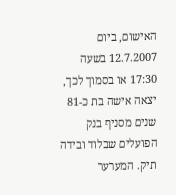האישום, ביום 12.7.2007 בשעה 17:30 או בסמוך לכך, יצאה אישה בת כ-81 שנים מסניף בנק הפועלים שבלוד ובידה תיק. המערער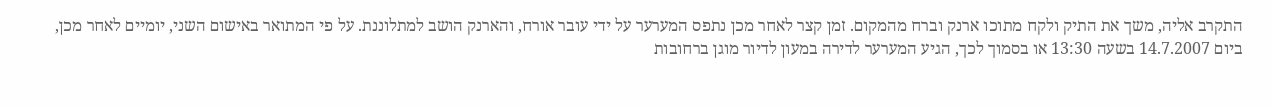התקרב אליה, משך את התיק ולקח מתוכו ארנק וברח מהמקום. זמן קצר לאחר מכן נתפס המערער על ידי עובר אורח, והארנק הושב למתלוננת. על פי המתואר באישום השני, יומיים לאחר מכן, ביום 14.7.2007 בשעה 13:30 או בסמוך לכך, הגיע המערער לדירה במעון לדיור מוגן ברחובות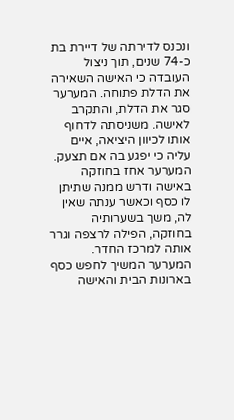ונכנס לדירתה של דיירת בת כ-74 שנים, תוך ניצול העובדה כי האישה השאירה את הדלת פתוחה. המערער סגר את הדלת, והתקרב לאישה. משניסתה לדחוף אותו לכיוון היציאה, איים עליה כי יפגע בה אם תצעק. המערער אחז בחוזקה באישה ודרש ממנה שתיתן לו כסף וכאשר ענתה שאין לה, משך בשערותיה בחוזקה, הפילה לרצפה וגרר אותה למרכז החדר. המערער המשיך לחפש כסף בארונות הבית והאישה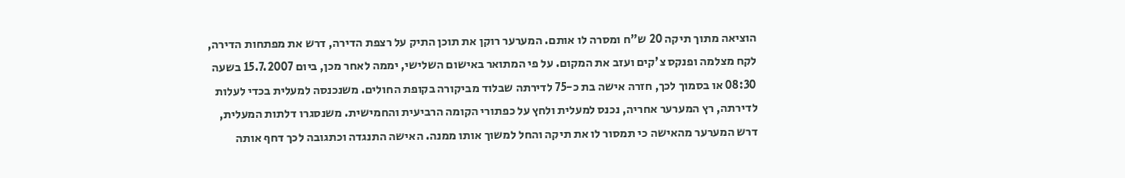הוציאה מתוך תיקה 20 ש"ח ומסרה לו אותם. המערער רוקן את תוכן התיק על רצפת הדירה, דרש את מפתחות הדירה, לקח מצלמה ופנקס צ'קים ועזב את המקום. על פי המתואר באישום השלישי, יממה לאחר מכן, ביום 15.7.2007 בשעה 08:30 או בסמוך לכך, חזרה אישה בת כ-75 לדירתה שבלוד מביקורה בקופת החולים. משנכנסה למעלית בכדי לעלות לדירתה, רץ המערער אחריה, נכנס למעלית ולחץ על כפתורי הקומה הרביעית והחמישית. משנסגרו דלתות המעלית, דרש המערער מהאישה כי תמסור לו את תיקה והחל למשוך אותו ממנה. האישה התנגדה וכתגובה לכך דחף אותה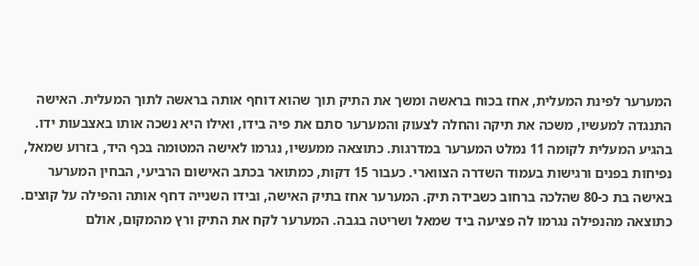המערער לפינת המעלית, אחז בכוח בראשה ומשך את התיק תוך שהוא דוחף אותה בראשה לתוך המעלית. האישה התנגדה למעשיו, משכה את תיקה והחלה לצעוק והמערער סתם את פיה בידו, ואילו היא נשכה אותו באצבעות ידו. בהגיע המעלית לקומה 11 נמלט המערער במדרגות. כתוצאה ממעשיו, נגרמו לאישה המטומה בכף היד, בזרוע שמאל, נפיחות בפנים ורגישות בעמוד השדרה הצווארי. כעבור 15 דקות, כמתואר בכתב האישום הרביעי, הבחין המערער באישה בת כ-80 שהלכה ברחוב כשבידה תיק. המערער אחז בתיק האישה, ובידו השנייה דחף אותה והפילה על קוצים. כתוצאה מהנפילה נגרמו לה פציעה ביד שמאל ושריטה בגבה. המערער לקח את התיק ורץ מהמקום, אולם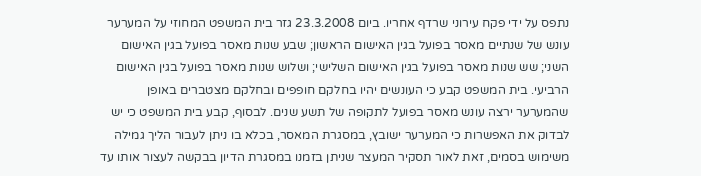נתפס על ידי פקח עירוני שרדף אחריו. ביום 23.3.2008 גזר בית המשפט המחוזי על המערער עונש של שנתיים מאסר בפועל בגין האישום הראשון; שבע שנות מאסר בפועל בגין האישום השני; שש שנות מאסר בפועל בגין האישום השלישי; ושלוש שנות מאסר בפועל בגין האישום הרביעי. בית המשפט קבע כי העונשים יהיו בחלקם חופפים ובחלקם מצטברים באופן שהמערער ירצה עונש מאסר בפועל לתקופה של תשע שנים. לבסוף, קבע בית המשפט כי יש לבדוק את האפשרות כי המערער ישובץ, במסגרת המאסר, בכלא בו ניתן לעבור הליך גמילה משימוש בסמים, זאת לאור תסקיר המעצר שניתן בזמנו במסגרת הדיון בבקשה לעצור אותו עד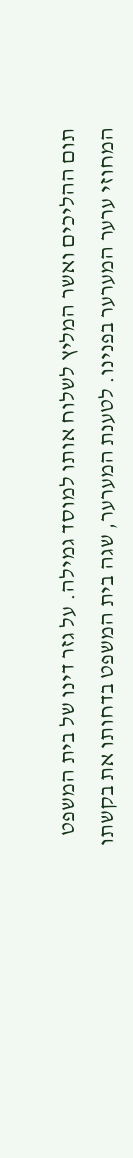תום ההליכים ואשר המליץ לשלוח אותו למוסד גמילה. על גזר דינו של בית המשפט המחוזי ערער המערער בפנינו. לטענת המערער, שגה בית המשפט בדחותו את בקשתו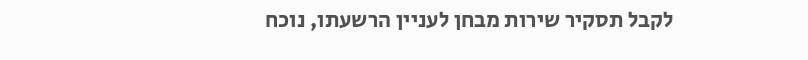לקבל תסקיר שירות מבחן לעניין הרשעתו, נוכח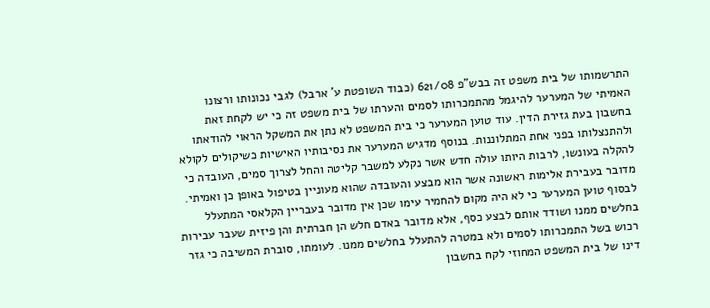התרשמותו של בית משפט זה בבש"פ 621/08 (כבוד השופטת ע' ארבל) לגבי נכונותו ורצונו האמיתי של המערער להיגמל מהתמכרותו לסמים והערתו של בית משפט זה כי יש לקחת זאת בחשבון בעת גזירת הדין. עוד טוען המערער כי בית המשפט לא נתן את המשקל הראוי להודאתו ולהתנצלותו בפני אחת המתלוננות. בנוסף מדגיש המערער את נסיבותיו האישיות כשיקולים לקולא להקלה בעונשו, לרבות היותו עולה חדש אשר נקלע למשבר קליטה והחל לצרוך סמים, העובדה כי מדובר בעבירת אלימות ראשונה אשר הוא מבצע והעובדה שהוא מעוניין בטיפול באופן כן ואמיתי. לבסוף טוען המערער כי לא היה מקום להחמיר עימו שכן אין מדובר בעבריין הקלאסי המתעלל בחלשים ממנו ושודד אותם לבצע כסף, אלא מדובר באדם חלש הן חברתית והן פיזית שעבר עבירות רכוש בשל התמכרותו לסמים ולא במטרה להתעלל בחלשים ממנו. לעומתו, סוברת המשיבה כי גזר דינו של בית המשפט המחוזי לקח בחשבון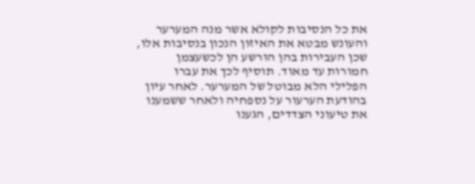את כל הנסיבות לקולא אשר מנה המערער והעונש מבטא את האיזון הנכון בנסיבות אלו, שכן העבירות בהן הורשע הן לכשעצמן חמורות עד מאוד. תוסיף לכך את עברו הפלילי הלא מבוטל של המערער. לאחר עיון בהודעת הערעור על נספחיה ולאחר ששמענו את טיעוני הצדדים, הגענו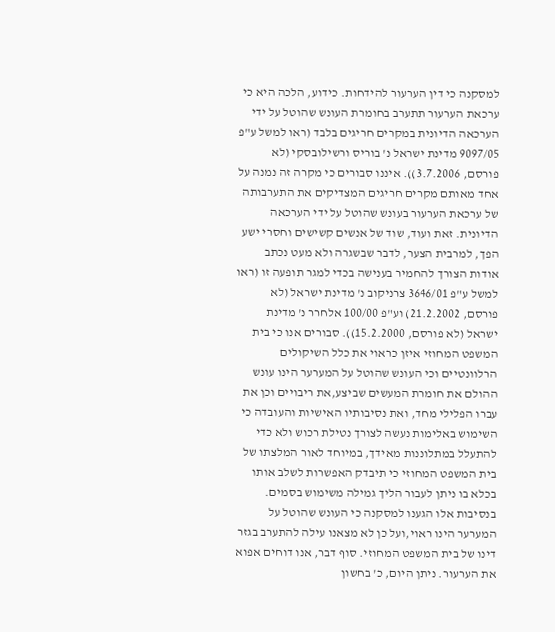למסקנה כי דין הערעור להידחות. כידוע, הלכה היא כי ערכאת הערעור תתערב בחומרת העונש שהוטל על ידי הערכאה הדיונית במקרים חריגים בלבד (ראו למשל ע"פ 9097/05 מדינת ישראל נ' בוריס ורשילובסקי (לא פורסם, 3.7.2006)). איננו סבורים כי מקרה זה נמנה על אחד מאותם מקרים חריגים המצדיקים את התערבותה של ערכאת הערעור בעונש שהוטל על ידי הערכאה הדיונית. זאת ועוד, שוד של אנשים קשישים וחסרי ישע הפך, למרבית הצער, לדבר שבשגרה ולא מעט נכתב אודות הצורך להחמיר בענישה בכדי למגר תופעה זו (ראו למשל ע"פ 3646/01 צרניקוב נ' מדינת ישראל (לא פורסם, 21.2.2002) וע"פ 100/00 אלחרר נ' מדינת ישראל (לא פורסם, 15.2.2000)). סבורים אנו כי בית המשפט המחוזי איזן כראוי את כלל השיקולים הרלוונטיים וכי העונש שהוטל על המערער הינו עונש ההולם את חומרת המעשים שביצע,את ריבויים וכן את עברו הפלילי מחד, ואת נסיבותיו האישיות והעובדה כי השימוש באלימות נעשה לצורך נטילת רכוש ולא כדי להתעלל במתלוננות מאידך, במיוחד לאור המלצתו של בית המשפט המחוזי כי תיבדק האפשרות לשלב אותו בכלא בו ניתן לעבור הליך גמילה משימוש בסמים. בנסיבות אלו הגענו למסקנה כי העונש שהוטל על המערער הינו ראוי,ועל כן לא מצאנו עילה להתערב בגזר דינו של בית המשפט המחוזי. סוף דבר, אנו דוחים אפוא את הערעור. ניתן היום, כ' בחשון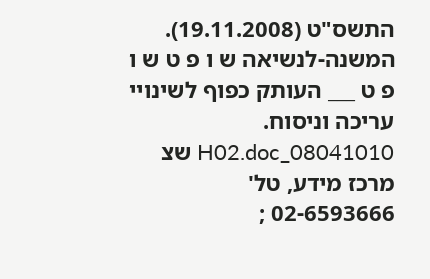התשס"ט (19.11.2008). המשנה-לנשיאה ש ו פ ט ש ו פ ט ___ העותק כפוף לשינויי עריכה וניסוח. 08041010_H02.doc שצ מרכז מידע, טל' 02-6593666 ;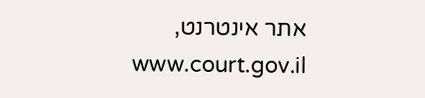אתר אינטרנט, www.court.gov.il